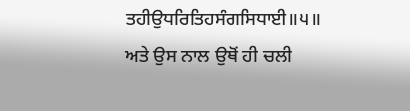ਤਹੀਉਧਰਿਤਿਹਸੰਗਸਿਧਾਈ॥੫॥
ਅਤੇ ਉਸ ਨਾਲ ਉਥੋਂ ਹੀ ਚਲੀ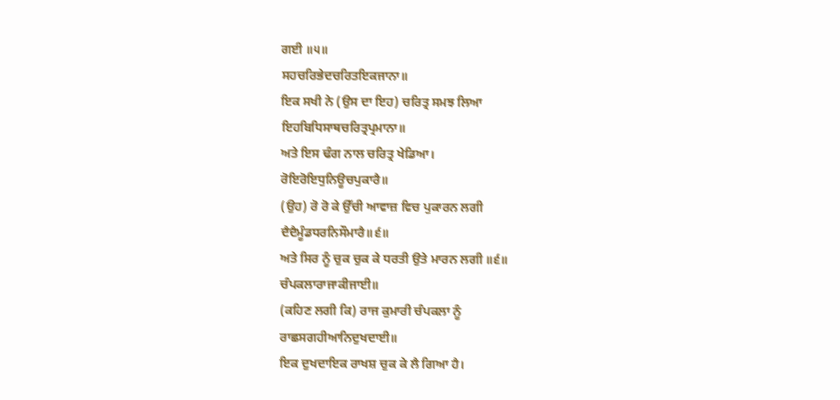ਗਈ ॥੫॥
ਸਹਚਰਿਭੇਦਚਰਿਤਇਕਜਾਨਾ॥
ਇਕ ਸਖੀ ਨੇ (ਉਸ ਦਾ ਇਹ) ਚਰਿਤ੍ਰ ਸਮਝ ਲਿਆ
ਇਹਬਿਧਿਸਾਥਚਰਿਤ੍ਰਪ੍ਰਮਾਨਾ॥
ਅਤੇ ਇਸ ਢੰਗ ਨਾਲ ਚਰਿਤ੍ਰ ਖੇਡਿਆ।
ਰੋਇਰੋਇਧੁਨਿਊਚਪੁਕਾਰੈ॥
(ਉਹ) ਰੋ ਰੋ ਕੇ ਉੱਚੀ ਆਵਾਜ਼ ਵਿਚ ਪੁਕਾਰਨ ਲਗੀ
ਦੈਦੈਮੂੰਡਧਰਨਿਸੌਮਾਰੈ॥੬॥
ਅਤੇ ਸਿਰ ਨੂੰ ਚੁਕ ਚੁਕ ਕੇ ਧਰਤੀ ਉਤੇ ਮਾਰਨ ਲਗੀ ॥੬॥
ਚੰਪਕਲਾਰਾਜਾਕੀਜਾਈ॥
(ਕਹਿਣ ਲਗੀ ਕਿ) ਰਾਜ ਕੁਮਾਰੀ ਚੰਪਕਲਾ ਨੂੰ
ਰਾਛਸਗਹੀਆਨਿਦੁਖਦਾਈ॥
ਇਕ ਦੁਖਦਾਇਕ ਰਾਖਸ਼ ਚੁਕ ਕੇ ਲੈ ਗਿਆ ਹੈ।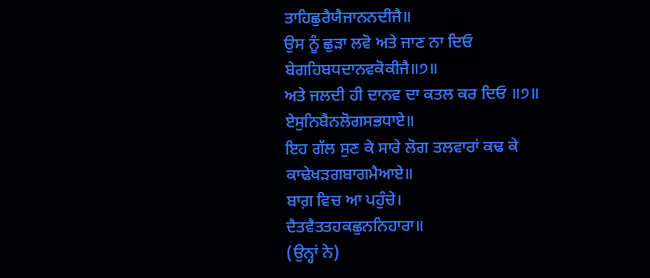ਤਾਹਿਛੁਰੈਯੈਜਾਨਨਦੀਜੈ॥
ਉਸ ਨੂੰ ਛੁੜਾ ਲਵੋ ਅਤੇ ਜਾਣ ਨਾ ਦਿਓ
ਬੇਗਹਿਬਧਦਾਨਵਕੋਕੀਜੈ॥੭॥
ਅਤੇ ਜਲਦੀ ਹੀ ਦਾਨਵ ਦਾ ਕਤਲ ਕਰ ਦਿਓ ॥੭॥
ਏਸੁਨਿਬੈਨਲੋਗਸਭਧਾਏ॥
ਇਹ ਗੱਲ ਸੁਣ ਕੇ ਸਾਰੇ ਲੋਗ ਤਲਵਾਰਾਂ ਕਢ ਕੇ
ਕਾਢੇਖੜਗਬਾਗਮੈਆਏ॥
ਬਾਗ਼ ਵਿਚ ਆ ਪਹੁੰਚੇ।
ਦੈਤਵੈਤਤਹਕਛੁਨਨਿਹਾਰਾ॥
(ਉਨ੍ਹਾਂ ਨੇ)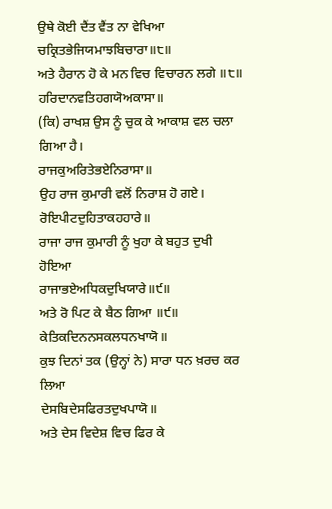ਉਥੇ ਕੋਈ ਦੈਂਤ ਵੈਂਤ ਨਾ ਵੇਖਿਆ
ਚਕ੍ਰਿਤਭੇਜਿਯਮਾਝਬਿਚਾਰਾ॥੮॥
ਅਤੇ ਹੈਰਾਨ ਹੋ ਕੇ ਮਨ ਵਿਚ ਵਿਚਾਰਨ ਲਗੇ ॥੮॥
ਹਰਿਦਾਨਵਤਿਹਗਯੋਅਕਾਸਾ॥
(ਕਿ) ਰਾਖਸ਼ ਉਸ ਨੂੰ ਚੁਕ ਕੇ ਆਕਾਸ਼ ਵਲ ਚਲਾ ਗਿਆ ਹੈ।
ਰਾਜਕੁਅਰਿਤੇਭਏਨਿਰਾਸਾ॥
ਉਹ ਰਾਜ ਕੁਮਾਰੀ ਵਲੋਂ ਨਿਰਾਸ਼ ਹੋ ਗਏ।
ਰੋਇਪੀਟਦੁਹਿਤਾਕਹਹਾਰੇ॥
ਰਾਜਾ ਰਾਜ ਕੁਮਾਰੀ ਨੂੰ ਖੁਹਾ ਕੇ ਬਹੁਤ ਦੁਖੀ ਹੋਇਆ
ਰਾਜਾਭਏਅਧਿਕਦੁਖਿਯਾਰੇ॥੯॥
ਅਤੇ ਰੋ ਪਿਟ ਕੇ ਬੈਠ ਗਿਆ ॥੯॥
ਕੇਤਿਕਦਿਨਨਸਕਲਧਨਖਾਯੋ॥
ਕੁਝ ਦਿਨਾਂ ਤਕ (ਉਨ੍ਹਾਂ ਨੇ) ਸਾਰਾ ਧਨ ਖ਼ਰਚ ਕਰ ਲਿਆ
ਦੇਸਬਿਦੇਸਫਿਰਤਦੁਖਪਾਯੋ॥
ਅਤੇ ਦੇਸ ਵਿਦੇਸ਼ ਵਿਚ ਫਿਰ ਕੇ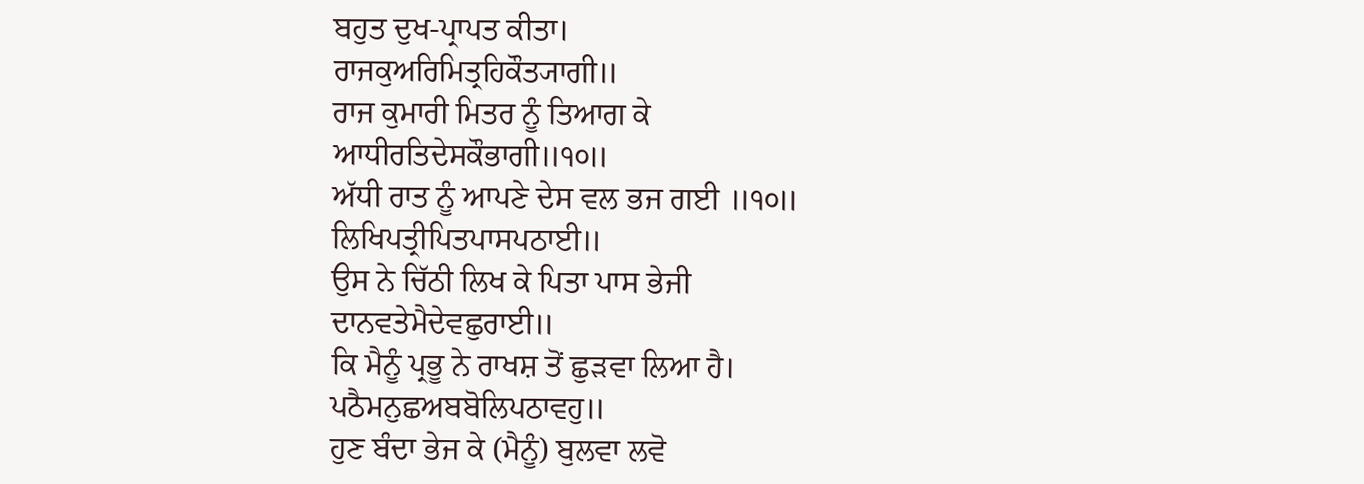ਬਹੁਤ ਦੁਖ-ਪ੍ਰਾਪਤ ਕੀਤਾ।
ਰਾਜਕੁਅਰਿਮਿਤ੍ਰਹਿਕੌਤ੍ਯਾਗੀ॥
ਰਾਜ ਕੁਮਾਰੀ ਮਿਤਰ ਨੂੰ ਤਿਆਗ ਕੇ
ਆਧੀਰਤਿਦੇਸਕੌਭਾਗੀ॥੧੦॥
ਅੱਧੀ ਰਾਤ ਨੂੰ ਆਪਣੇ ਦੇਸ ਵਲ ਭਜ ਗਈ ॥੧੦॥
ਲਿਖਿਪਤ੍ਰੀਪਿਤਪਾਸਪਠਾਈ॥
ਉਸ ਨੇ ਚਿੱਠੀ ਲਿਖ ਕੇ ਪਿਤਾ ਪਾਸ ਭੇਜੀ
ਦਾਨਵਤੇਮੈਦੇਵਛੁਰਾਈ॥
ਕਿ ਮੈਨੂੰ ਪ੍ਰਭੂ ਨੇ ਰਾਖਸ਼ ਤੋਂ ਛੁੜਵਾ ਲਿਆ ਹੈ।
ਪਠੈਮਨੁਛਅਬਬੋਲਿਪਠਾਵਹੁ॥
ਹੁਣ ਬੰਦਾ ਭੇਜ ਕੇ (ਮੈਨੂੰ) ਬੁਲਵਾ ਲਵੋ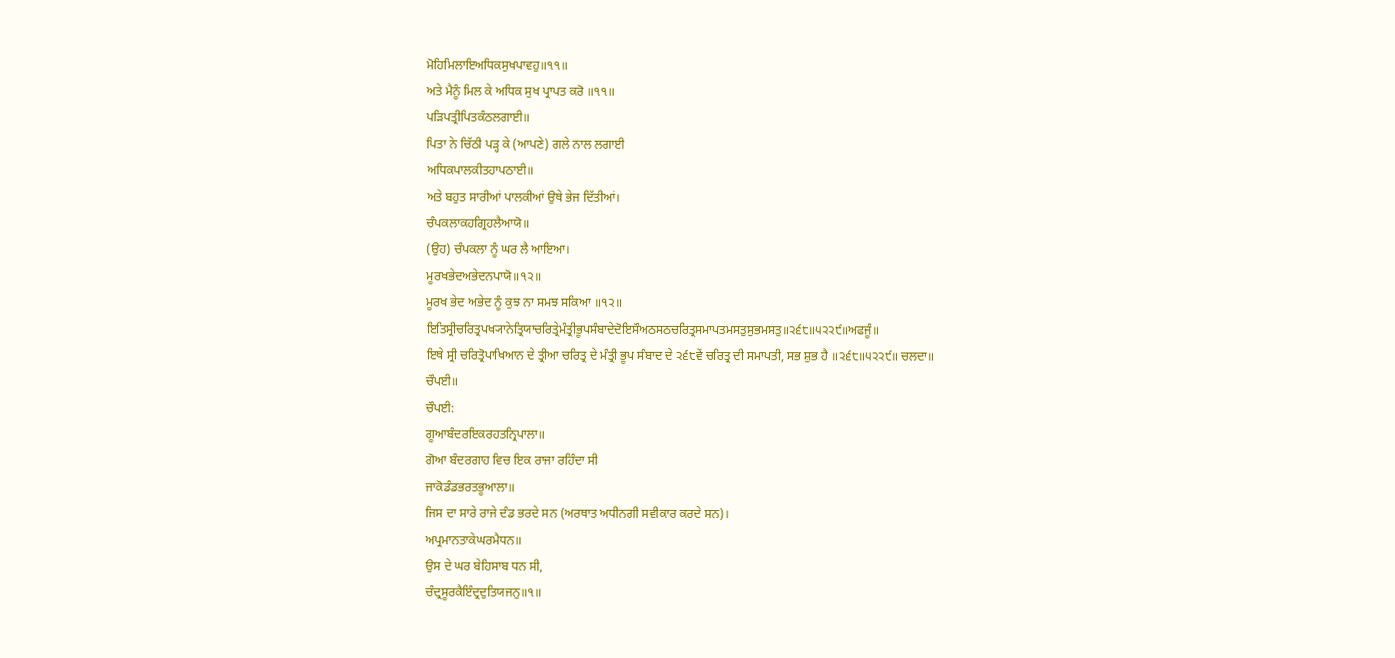ਮੋਹਿਮਿਲਾਇਅਧਿਕਸੁਖਪਾਵਹੁ॥੧੧॥
ਅਤੇ ਮੈਨੂੰ ਮਿਲ ਕੇ ਅਧਿਕ ਸੁਖ ਪ੍ਰਾਪਤ ਕਰੋ ॥੧੧॥
ਪੜਿਪਤ੍ਰੀਪਿਤਕੰਠਲਗਾਈ॥
ਪਿਤਾ ਨੇ ਚਿੱਠੀ ਪੜ੍ਹ ਕੇ (ਆਪਣੇ) ਗਲੇ ਨਾਲ ਲਗਾਈ
ਅਧਿਕਪਾਲਕੀਤਹਾਪਠਾਈ॥
ਅਤੇ ਬਹੁਤ ਸਾਰੀਆਂ ਪਾਲਕੀਆਂ ਉਥੇ ਭੇਜ ਦਿੱਤੀਆਂ।
ਚੰਪਕਲਾਕਹਗ੍ਰਿਹਲੈਆਯੋ॥
(ਉਹ) ਚੰਪਕਲਾ ਨੂੰ ਘਰ ਲੈ ਆਇਆ।
ਮੂਰਖਭੇਦਅਭੇਦਨਪਾਯੋ॥੧੨॥
ਮੂਰਖ ਭੇਦ ਅਭੇਦ ਨੂੰ ਕੁਝ ਨਾ ਸਮਝ ਸਕਿਆ ॥੧੨॥
ਇਤਿਸ੍ਰੀਚਰਿਤ੍ਰਪਖ੍ਯਾਨੇਤ੍ਰਿਯਾਚਰਿਤ੍ਰੇਮੰਤ੍ਰੀਭੂਪਸੰਬਾਦੇਦੋਇਸੌਅਠਸਠਚਰਿਤ੍ਰਸਮਾਪਤਮਸਤੁਸੁਭਮਸਤੁ॥੨੬੮॥੫੨੨੯॥ਅਫਜੂੰ॥
ਇਥੇ ਸ੍ਰੀ ਚਰਿਤ੍ਰੋਪਾਖਿਆਨ ਦੇ ਤ੍ਰੀਆ ਚਰਿਤ੍ਰ ਦੇ ਮੰਤ੍ਰੀ ਭੂਪ ਸੰਬਾਦ ਦੇ ੨੬੮ਵੇਂ ਚਰਿਤ੍ਰ ਦੀ ਸਮਾਪਤੀ, ਸਭ ਸ਼ੁਭ ਹੈ ॥੨੬੮॥੫੨੨੯॥ ਚਲਦਾ॥
ਚੌਪਈ॥
ਚੌਪਈ:
ਗੂਆਬੰਦਰਇਕਰਹਤਨ੍ਰਿਪਾਲਾ॥
ਗੋਆ ਬੰਦਰਗਾਹ ਵਿਚ ਇਕ ਰਾਜਾ ਰਹਿੰਦਾ ਸੀ
ਜਾਕੋਡੰਡਭਰਤਭੂਆਲਾ॥
ਜਿਸ ਦਾ ਸਾਰੇ ਰਾਜੇ ਦੰਡ ਭਰਦੇ ਸਨ (ਅਰਥਾਤ ਅਧੀਨਗੀ ਸਵੀਕਾਰ ਕਰਦੇ ਸਨ)।
ਅਪ੍ਰਮਾਨਤਾਕੇਘਰਮੈਧਨ॥
ਉਸ ਦੇ ਘਰ ਬੇਹਿਸਾਬ ਧਨ ਸੀ,
ਚੰਦ੍ਰਸੂਰਕੈਇੰਦ੍ਰਦੁਤਿਯਜਨੁ॥੧॥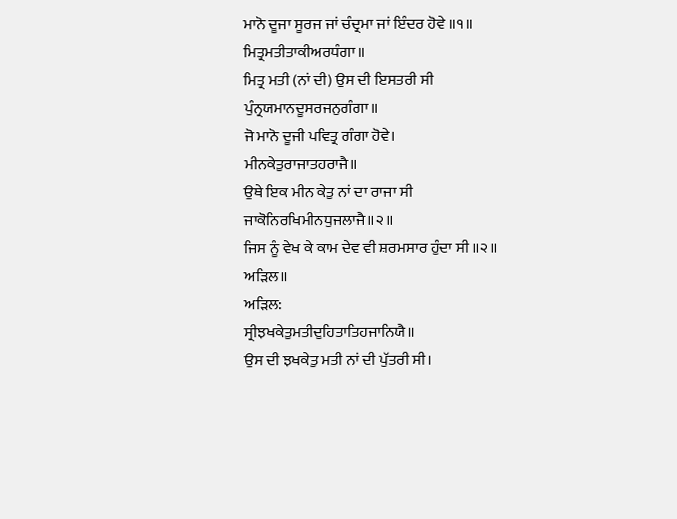ਮਾਨੋ ਦੂਜਾ ਸੂਰਜ ਜਾਂ ਚੰਦ੍ਰਮਾ ਜਾਂ ਇੰਦਰ ਹੋਵੇ ॥੧॥
ਮਿਤ੍ਰਮਤੀਤਾਕੀਅਰਧੰਗਾ॥
ਮਿਤ੍ਰ ਮਤੀ (ਨਾਂ ਦੀ) ਉਸ ਦੀ ਇਸਤਰੀ ਸੀ
ਪੁੰਨ੍ਰਯਮਾਨਦੂਸਰਜਨੁਗੰਗਾ॥
ਜੋ ਮਾਨੋ ਦੂਜੀ ਪਵਿਤ੍ਰ ਗੰਗਾ ਹੋਵੇ।
ਮੀਨਕੇਤੁਰਾਜਾਤਹਰਾਜੈ॥
ਉਥੇ ਇਕ ਮੀਨ ਕੇਤੁ ਨਾਂ ਦਾ ਰਾਜਾ ਸੀ
ਜਾਕੋਨਿਰਖਿਮੀਨਧੁਜਲਾਜੈ॥੨॥
ਜਿਸ ਨੂੰ ਵੇਖ ਕੇ ਕਾਮ ਦੇਵ ਵੀ ਸ਼ਰਮਸਾਰ ਹੁੰਦਾ ਸੀ ॥੨॥
ਅੜਿਲ॥
ਅੜਿਲ:
ਸ੍ਰੀਝਖਕੇਤੁਮਤੀਦੁਹਿਤਾਤਿਹਜਾਨਿਯੈ॥
ਉਸ ਦੀ ਝਖਕੇਤੁ ਮਤੀ ਨਾਂ ਦੀ ਪੁੱਤਰੀ ਸੀ।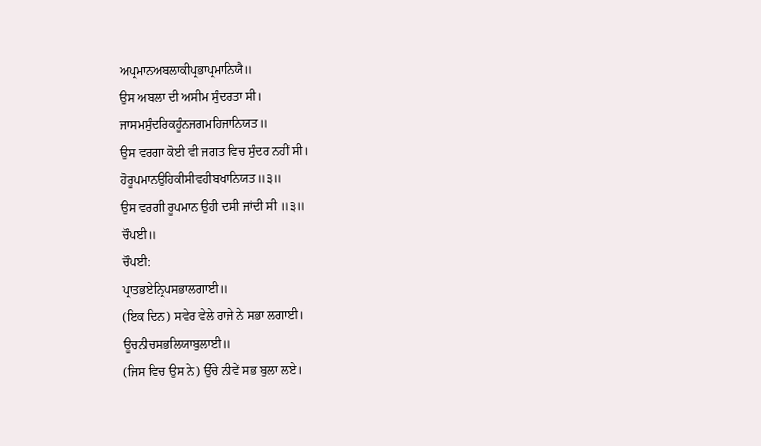ਅਪ੍ਰਮਾਨਅਬਲਾਕੀਪ੍ਰਭਾਪ੍ਰਮਾਨਿਯੈ॥
ਉਸ ਅਬਲਾ ਦੀ ਅਸੀਮ ਸੁੰਦਰਤਾ ਸੀ।
ਜਾਸਮਸੁੰਦਰਿਕਹੂੰਨਜਗਮਹਿਜਾਨਿਯਤ॥
ਉਸ ਵਰਗਾ ਕੋਈ ਵੀ ਜਗਤ ਵਿਚ ਸੁੰਦਰ ਨਹੀਂ ਸੀ।
ਹੋਰੂਪਮਾਨਉਹਿਕੀਸੀਵਹੀਬਖਾਨਿਯਤ॥੩॥
ਉਸ ਵਰਗੀ ਰੂਪਮਾਨ ਉਹੀ ਦਸੀ ਜਾਂਦੀ ਸੀ ॥੩॥
ਚੌਪਈ॥
ਚੌਪਈ:
ਪ੍ਰਾਤਭਏਨ੍ਰਿਪਸਭਾਲਗਾਈ॥
(ਇਕ ਦਿਨ) ਸਵੇਰ ਵੇਲੇ ਰਾਜੇ ਨੇ ਸਭਾ ਲਗਾਈ।
ਊਚਨੀਚਸਭਲਿਯਾਬੁਲਾਈ॥
(ਜਿਸ ਵਿਚ ਉਸ ਨੇ) ਉੱਚੇ ਨੀਵੇਂ ਸਭ ਬੁਲਾ ਲਏ।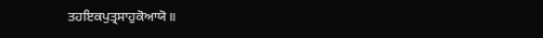ਤਹਇਕਪੁਤ੍ਰਸਾਹੁਕੋਆਯੋ॥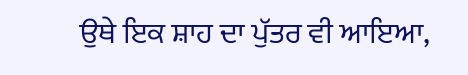ਉਥੇ ਇਕ ਸ਼ਾਹ ਦਾ ਪੁੱਤਰ ਵੀ ਆਇਆ,